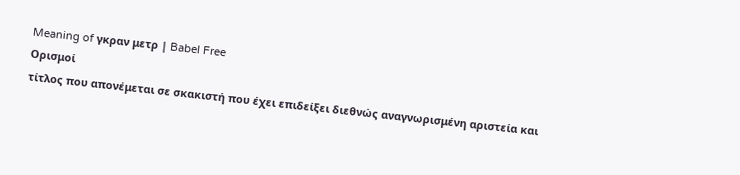Meaning of γκραν μετρ | Babel Free
Ορισμοί
τίτλος που απονέμεται σε σκακιστή που έχει επιδείξει διεθνώς αναγνωρισμένη αριστεία και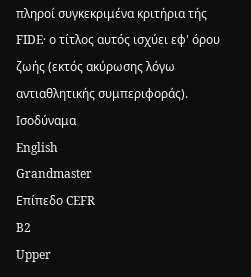πληροί συγκεκριμένα κριτήρια τής FIDE· ο τίτλος αυτός ισχύει εφ' όρου ζωής (εκτός ακύρωσης λόγω αντιαθλητικής συμπεριφοράς).
Ισοδύναμα
English
Grandmaster
Επίπεδο CEFR
B2
Upper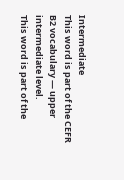Intermediate
This word is part of the CEFR B2 vocabulary — upper intermediate level.
This word is part of the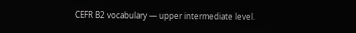CEFR B2 vocabulary — upper intermediate level.